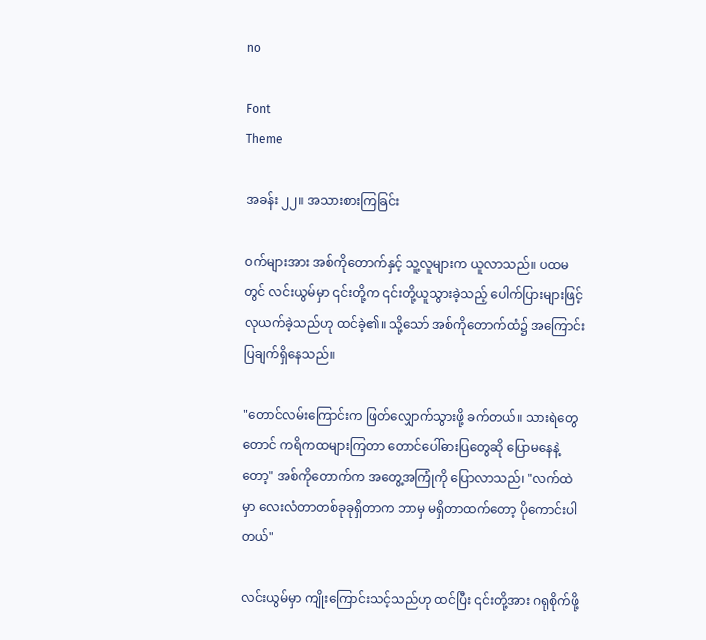no

Font
Theme

အခန်း ၂၂။ အသားစားကြခြင်း

ဝက်များအား အစ်ကိုတောက်နှင့် သူ့လူများက ယူလာသည်။ ပထမတွင် လင်းယွမ်မှာ ၎င်းတို့က ၎င်းတို့ယူသွားခဲ့သည့် ပေါက်ပြားများဖြင့် လုယက်ခဲ့သည်ဟု ထင်ခဲ့၏။ သို့သော် အစ်ကိုတောက်ထံ၌ အကြောင်းပြချက်ရှိနေသည်။

"တောင်လမ်းကြောင်းက ဖြတ်လျှောက်သွားဖို့ ခက်တယ်။ သားရဲတွေတောင် ကရိကထများကြတာ တောင်ပေါ်ဓားပြတွေဆို ပြောမနေနဲ့တော့" အစ်ကိုတောက်က အတွေ့အကြုံကို ပြောလာသည်၊ "လက်ထဲမှာ လေးလံတာတစ်ခုခုရှိတာက ဘာမှ မရှိတာထက်တော့ ပိုကောင်းပါတယ်"

လင်းယွမ်မှာ ကျိုးကြောင်းသင့်သည်ဟု ထင်ပြီး ၎င်းတို့အား ဂရုစိုက်ဖို့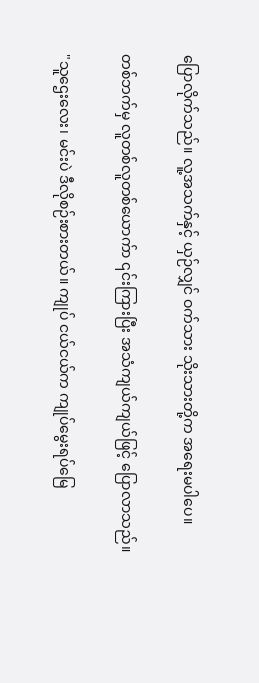ပြောလိုက်သည်။ လူ့အသက်နှင့် ယှဉ်လျှင် ဝက်သား သိုးသား‌တို့က အရေးမပါ‌ပေ။

တစ်ဘက်မှ လူတစ်လူတစ်ယောက်ာ ၎င်းကြားပြီး အသံကျယ်ကျယ်ဖြင့် ပြောလာသည်။

"သူဌေးလေး၊ မင်းပဲ ဒီလိုစဉ်းစားတယ်။ ကျုပ် ငယ်ငယ်က ကျုပ်မွေးရပ်မြေ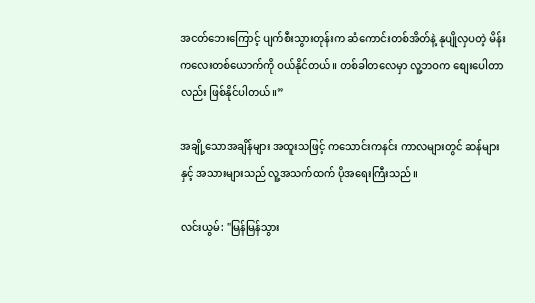အငတ်ဘေးကြောင့် ပျက်စီးသွားတုန်းက ဆံကောင်းတစ်အိတ်နဲ့ နုပျိုလှပတဲ့ မိန်းကလေးတစ်ယောက်ကို ဝယ်နိုင်တယ်။ တစ်ခါတလေမှာ လူ့ဘဝက စျေးပေါတာလည်း ဖြစ်နိုင်ပါတယ်။”

အချို့သောအချိန်များ အထူးသဖြင့် ကသောင်းကနင်း ကာလများတွင် ဆန်များနှင့် အသားများသည် လူ့အသက်ထက် ပိုအရေးကြီးသည်။

လင်းယွမ်: "မြန်မြန်သွား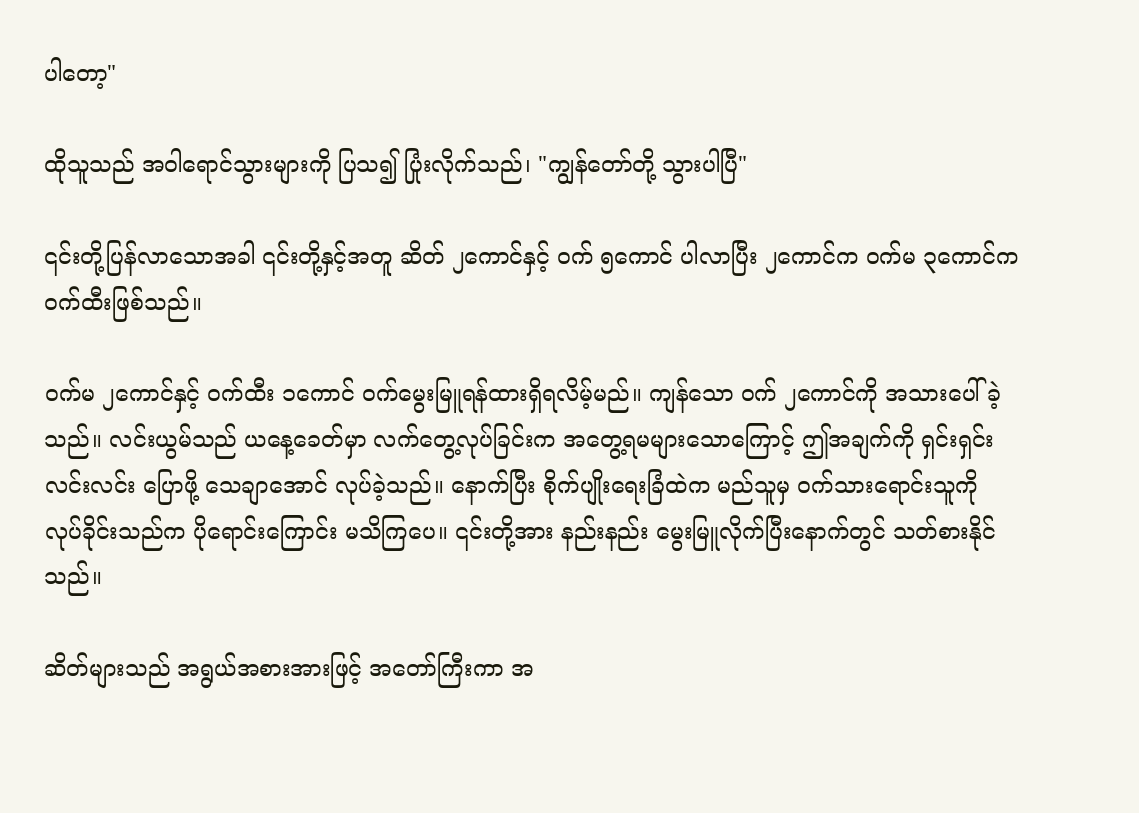ပါ‌တော့"

ထိုသူသည် အဝါရောင်သွားများကို ပြသ၍ ပြုံးလိုက်သည်၊ "ကျွန်တော်တို့ သွား‌ပါပြီ"

၎င်းတို့ပြန်လာသောအခါ ၎င်းတို့နှင့်အတူ ဆိတ် ၂ကောင်နှင့် ဝက် ၅ကောင် ပါလာပြီး ၂ကောင်က ဝက်မ ၃ကောင်က ဝက်ထီးဖြစ်သည်။

ဝက်မ ၂ကောင်နှင့် ဝက်ထီး ၁ကောင် ဝက်မွေးမြူရန်ထားရှိရလိမ့်မည်။ ကျန်သော ဝက် ၂ကောင်ကို အသားပေါ်ခဲ့သည်။ လင်းယွမ်သည် ယနေ့ခေတ်မှာ လက်တွေ့လုပ်ခြင်းက အတွေ့ရမများသောကြောင့် ဤအချက်ကို ရှင်းရှင်းလင်းလင်း ပြောဖို့ သေချာအောင် လုပ်ခဲ့သည်။ နောက်ပြီး စိုက်ပျိုးရေးခြံထဲက မည်သူမှ ဝက်သားရောင်းသူကို လုပ်ခိုင်းသည်က ပိုရောင်းကြောင်း မသိကြပေ။ ၎င်းတို့အား နည်းနည်း မွေးမြူလိုက်ပြီးနောက်တွင် သတ်စားနိုင်သည်။

ဆိတ်များသည် အရွယ်အစားအားဖြင့် အတော်ကြီးကာ အ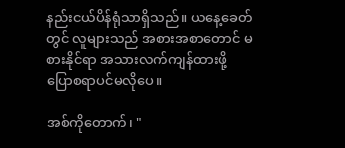နည်းငယ်ပိန်ရုံသာရှိသည်။ ယနေ့ခေတ်တွင် လူများသည် အစားအစာတောင် မစားနိုင်ရာ အသားလက်ကျန်ထားဖို့ ပြောစရာပင်မလိုပေ။

အစ်ကိုတောက်၊ "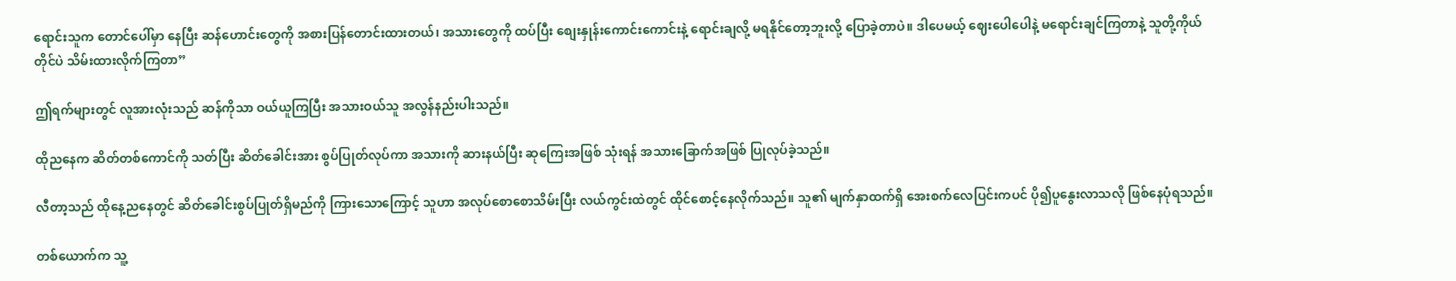ရောင်းသူက တောင်ပေါ်မှာ နေပြီး ဆန်ဟောင်းတွေကို အစားပြန်တောင်းထားတယ်၊ အသားတွေကို ထပ်ပြီး စျေးနှုန်းကောင်းကောင်းနဲ့ ရောင်းချလို့ မရနိုင်တော့ဘူးလို့ ပြောခဲ့တာပဲ။ ဒါပေမယ့် ဈေးပေါပေါနဲ့ မရောင်းချင်ကြတာနဲ့ သူတို့ကိုယ်တိုင်ပဲ သိမ်းထားလိုက်ကြတာ”

ဤရက်များတွင် လူအားလုံးသည် ဆန်ကိုသာ ဝယ်ယူကြပြီး အသားဝယ်သူ အလွန်နည်းပါးသည်။

ထိုညနေက ဆိတ်တစ်ကောင်ကို သတ်ပြီး ဆိတ်ခေါင်းအား စွပ်ပြုတ်လုပ်ကာ အသားကို ဆားနယ်ပြီး ဆုကြေးအဖြစ် သုံးရန် အသားခြောက်အဖြစ် ပြုလုပ်ခဲ့သည်။

လီတာ့သည် ထိုနေ့ညနေတွင် ဆိတ်ခေါင်းစွပ်ပြုတ်ရှိမည်ကို ကြားသောကြောင့် သူဟာ အလုပ်စောစောသိမ်းပြီး လယ်ကွင်းထဲတွင် ထိုင်စောင့်နေလိုက်သည်။ သူ၏ မျက်နှာထက်ရှိ အေးစက်လေပြင်းကပင် ပို၍ပူနွေးလာသလို ဖြစ်နေပုံရသည်။

တစ်ယောက်က သူ့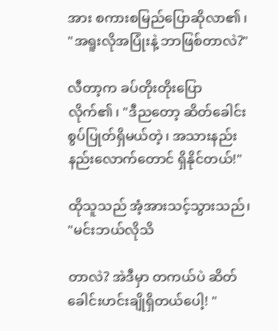အား စကားစမြည်ပြောဆိုလာ၏၊ "အရူးလိုအပြုံးနဲ့ ဘာဖြစ်တာလဲ?"

လီတာ့က ခပ်တိုးတိုးပြောလိုက်၏၊ "ဒီညတော့ ဆိတ်ခေါင်းစွပ်ပြုတ်ရှိမယ်တဲ့၊ အသားနည်းနည်းလောက်တောင် ရှိနိုင်တယ်!"

ထိုသူသည် အံ့အားသင့်သွားသည်၊ "မင်းဘယ်လိုသိ

တာလဲ? အဲဒီမှာ တကယ်ပဲ ဆိတ်ခေါင်းဟင်းချိုရှိတယ်ပေါ့! "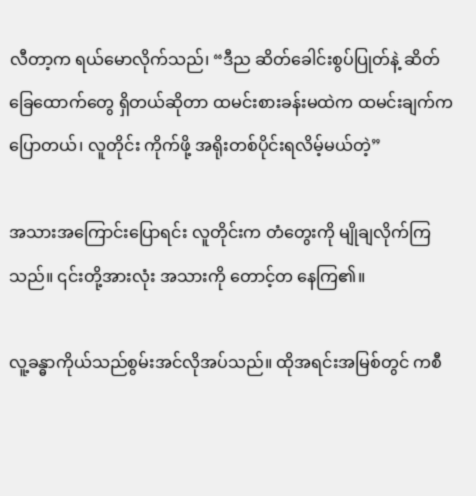လီတာ့က ရယ်မောလိုက်သည်၊ “ဒီည ဆိတ်ခေါင်းစွပ်ပြုတ်နဲ့ ဆိတ်ခြေထောက်တွေ ရှိတယ်ဆိုတာ ထမင်းစားခန်းမထဲက ထမင်းချက်က ပြောတယ်၊ လူတိုင်း ကိုက်ဖို့ အရိုးတစ်ပိုင်းရလိမ့်မယ်တဲ့”

အသားအကြောင်းပြောရင်း လူတိုင်းက တံတွေးကို မျိုချလိုက်ကြသည်။ ၎င်းတို့အားလုံး အသားကို တောင့်တ နေကြ၏။

လူ့ခန္ဓာကိုယ်သည်စွမ်းအင်လိုအပ်သည်။ ထိုအရင်းအမြစ်တွင် ကစီ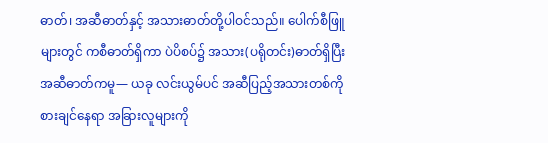ဓာတ်၊ အဆီဓာတ်နှင့် အသားဓာတ်တို့ပါဝင်သည်။ ပေါက်စီဖြူများတွင် ကစီဓာတ်ရှိကာ ပဲပိစပ်၌ အသား(ပရိုတင်း)ဓာတ်ရှိပြီး အဆီဓာတ်ကမူ— ယခု လင်းယွမ်ပင် အဆီပြည့်အသားတစ်ကို စားချင်နေရာ အခြားလူများကို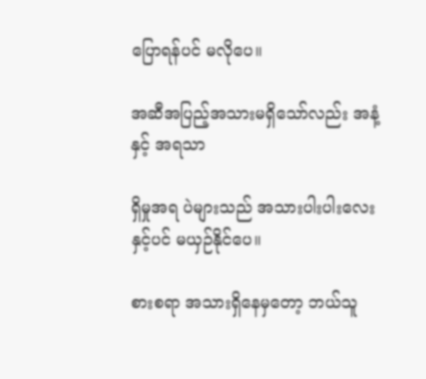ပြောရန်ပင် မလိုပေ။

အဆီအပြည့်အသားမရှိသော်လည်း အနံ့နှင့် အရသာ

ရှိမှုအရ ပဲများသည် အသားပါးပါးလေးနှင့်ပင် မယှဉ်နိုင်ပေ။

စားစရာ အသားရှိနေမှတော့ ဘယ်သူ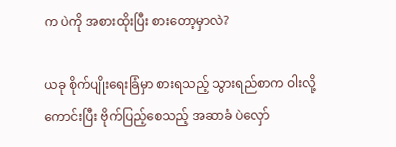က ပဲကို အစားထိုးပြီး စားတော့မှာလဲ?

ယခု စိုက်ပျိုးရေးခြံမှာ စားရသည့် သွားရည်စာက ဝါးလို့ကောင်းပြီး ဗိုက်ပြည့်စေသည့် အဆာခံ ပဲလှော်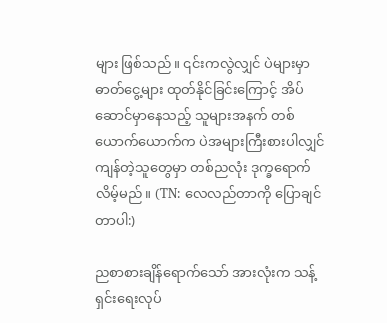များ ဖြစ်သည်။ ၎င်းကလွဲလျှင် ပဲများမှာ ဓာတ်ငွေ့များ ထုတ်နိုင်ခြင်းကြောင့် အိပ်ဆောင်မှာနေသည့် သူများအနက် တစ်ယောက်ယောက်က ပဲအများကြီးစားပါလျှင် ကျန်တဲ့သူတွေမှာ တစ်ညလုံး ဒုက္ခရောက်လိမ့်မည်။ (TN: လေလည်တာကို ပြောချင်တာပါ:)

ညစာစားချိန်ရောက်သော် အားလုံးက သန့်ရှင်းရေးလုပ်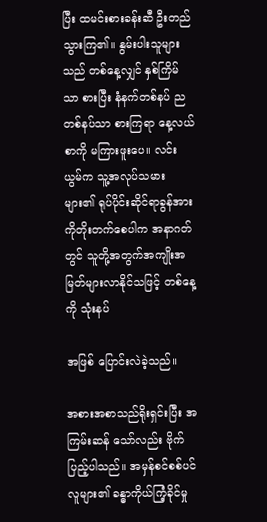ပြီး ထမင်းစားခန်းဆီ ဦးတည်သွားကြ၏။ နွမ်းပါးသူများသည် တစ်နေ့လျှင် နှစ်ကြိမ်သာ စားပြီး နံနက်တစ်နပ် ညတစ်နပ်သာ စားကြရာ နေ့လယ်စာကို မကြားဖူးပေ။ လင်းယွမ်က သူ့အလုပ်သမားများ၏ ရုပ်ပိုင်းဆိုင်ရာခွန်အားကိုတိုးတက်စေပါက အနာဂတ်တွင် သူတို့အတွက်အကျိုးအမြတ်များလာနိုင်သဖြင့် တစ်နေ့ကို သုံးနပ်

အဖြစ် ပြောင်းလဲခဲ့သည်။

အစားအစာသည်ရိုးရှင်းပြီး အကြမ်းဆန် သော်လည်း ဗိုက်ပြည့်ပါသည်။ အမှန်စင်စစ်ပင် လူများ၏ ခန္ဓာကိုယ်ကြံ့ခိုင်မှု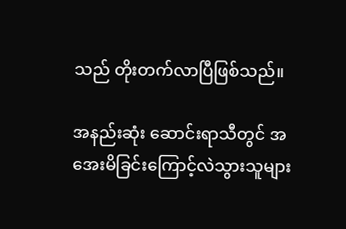သည် တိုးတက်လာပြီဖြစ်သည်။

အနည်းဆုံး ဆောင်းရာသီတွင် အအေးမိခြင်းကြောင့်လဲသွားသူများ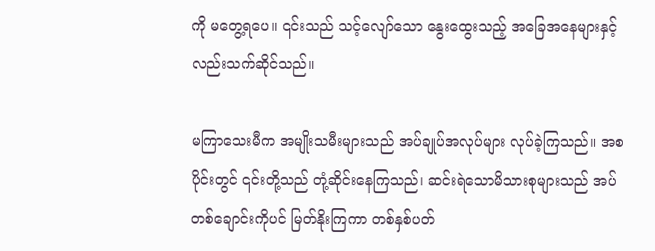ကို မတွေ့ရပေ။ ၎င်းသည် သင့်လျော်သော နွေးထွေးသည့် အခြေအနေများနှင့်လည်းသက်ဆိုင်သည်။

မကြာသေးမီက အမျိုးသမီးများသည် အပ်ချုပ်အလုပ်များ လုပ်ခဲ့ကြသည်။ အစပိုင်းတွင် ၎င်းတို့သည် တုံ့ဆိုင်းနေကြသည်၊ ဆင်းရဲသောမိသားစုများသည် အပ်တစ်ချောင်းကိုပင် မြတ်နိုးကြကာ တစ်နှစ်ပတ်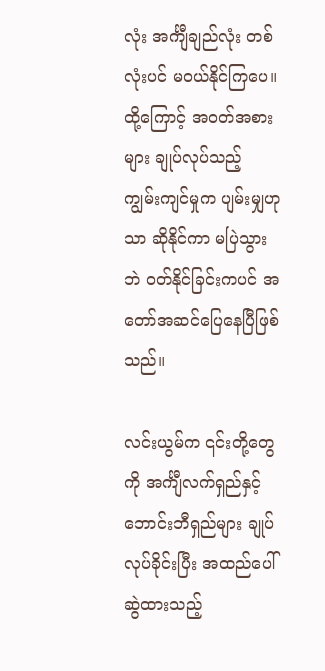လုံး အင်္ကျီချည်လုံး တစ်လုံးပင် မဝယ်နိုင်ကြပေ။ ထို့ကြောင့် အဝတ်အစားများ ချုပ်လုပ်သည့် ကျွမ်းကျင်မှုက ပျမ်းမျှဟုသာ ဆိုနိုင်ကာ မပြဲသွားဘဲ ဝတ်နိုင်ခြင်းကပင် အတော်အဆင်ပြေနေပြီဖြစ်သည်။

လင်းယွမ်က ၎င်းတို့တွေကို အင်္ကျီလက်ရှည်နှင့် ဘောင်းဘီရှည်များ ချုပ်လုပ်ခိုင်းပြီး အထည်ပေါ်ဆွဲထားသည့်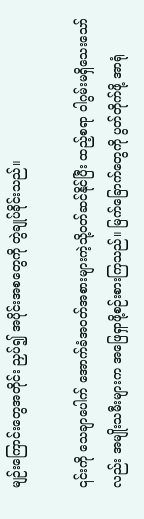မျဉ်းကြောင်းတွေအတိုင်း ညှပ်၍ အပိုင်းအစတွေကို တွဲချုပ်ခိုင်းသည်။

၎င်းကို သေချာပေါက် အောက်ခံအဝတ်အစားများကဲ့သို့ဝတ်ဆင်နိုင်ပြီး ထည့်စရာ ဝါဂွမ်းမရှိသေးသော်လည်း အမျိုးသမီးများက အဖြေရှာဖို့စဉ်းစားကြသည်။ မြက်ခြောက်တွေကို ပွတ်တိုက်ဖို့ အာရုံ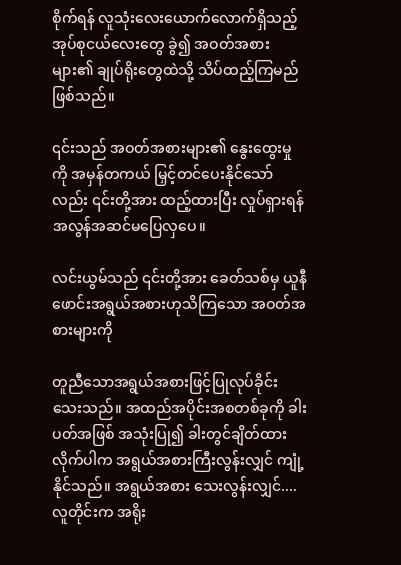စိုက်ရန် လူသုံးလေးယောက်လောက်ရှိသည့် အုပ်စုငယ်လေးတွေ ခွဲ၍ အဝတ်အစားများ၏ ချုပ်ရိုးတွေထဲသို့ သိပ်ထည့်ကြမည်ဖြစ်သည်။

၎င်းသည် အဝတ်အစားများ၏ နွေးထွေးမှုကို အမှန်တကယ် မြှင့်တင်ပေးနိုင်သော်လည်း ၎င်းတို့အား ထည့်ထားပြီး လှုပ်ရှားရန် အလွန်အဆင်မပြေလှပေ။

လင်းယွမ်သည် ၎င်းတို့အား ခေတ်သစ်မှ ယူနီဖောင်းအရွယ်အစားဟုသိကြသော အဝတ်အစားများကို

တူညီသောအရွယ်အစားဖြင့်ပြုလုပ်ခိုင်းသေးသည်။ အထည်အပိုင်းအစတစ်ခုကို ခါးပတ်အဖြစ် အသုံးပြု၍ ခါးတွင်ချိတ်ထားလိုက်ပါက အရွယ်အစားကြီးလွန်းလျှင် ကျုံ့နိုင်သည်။ အရွယ်အစား သေးလွန်းလျှင်.... လူတိုင်းက အရိုး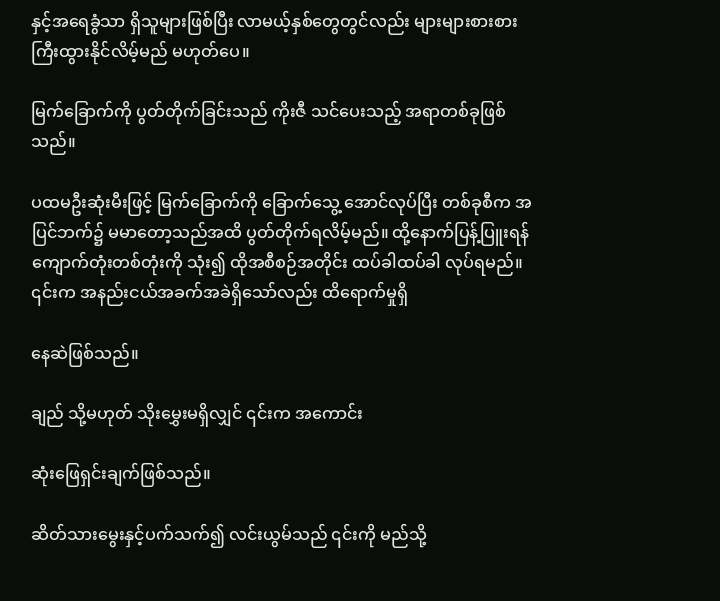နှင့်အရေခွံသာ ရှိသူများဖြစ်ပြီး လာမယ့်နှစ်တွေတွင်လည်း များများစားစား ကြီးထွားနိုင်လိမ့်မည် မဟုတ်‌ပေ။

မြက်ခြောက်ကို ပွတ်တိုက်ခြင်းသည် ကိုးဇီ သင်ပေးသည့် အရာတစ်ခုဖြစ်သည်။

ပထမဦးဆုံးမီးဖြင့် မြက်ခြောက်ကို ခြောက်သွေ့ အောင်လုပ်ပြီး တစ်ခုစီက အပြင်ဘက်၌ မမာတော့သည်အထိ ပွတ်တိုက်ရလိမ့်မည်။ ထို့နောက်ပြန့်ပြူးရန် ကျောက်တုံးတစ်တုံးကို သုံး၍ ထိုအစီစဉ်အတိုင်း ထပ်ခါထပ်ခါ လုပ်ရမည်။ ၎င်းက အနည်းငယ်အခက်အခဲရှိသော်လည်း ထိရောက်မှုရှိ

နေဆဲဖြစ်သည်။

ချည် သို့မဟုတ် သိုးမွှေးမရှိလျှင် ၎င်းက အကောင်း

ဆုံးဖြေရှင်းချက်ဖြစ်သည်။

ဆိတ်သားမွေးနှင့်ပက်သက်၍ လင်းယွမ်သည် ၎င်းကို မည်သို့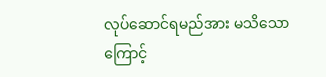လုပ်ဆောင်ရမည်အား မသိသောကြောင့်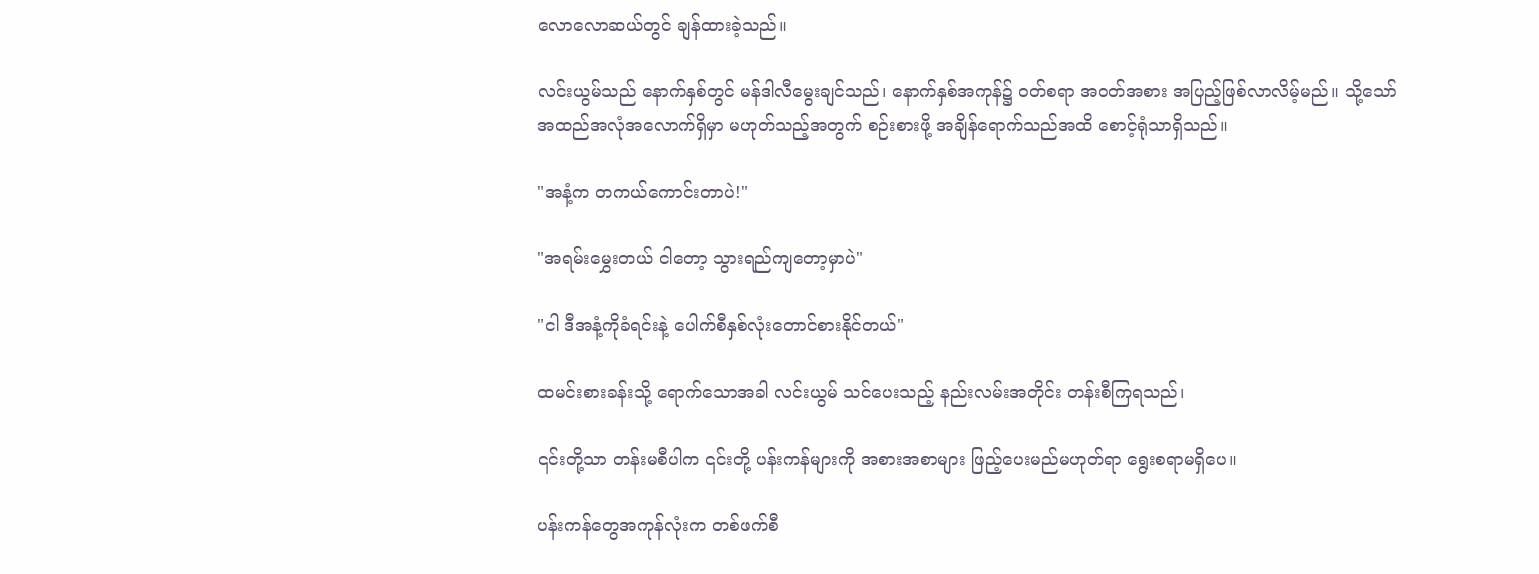လောလောဆယ်တွင် ချန်ထားခဲ့သည်။

လင်းယွမ်သည် နောက်နှစ်တွင် မန်ဒါလီမွေးချင်သည်၊ နောက်နှစ်အကုန်၌ ဝတ်စရာ အဝတ်အစား အပြည့်ဖြစ်လာလိမ့်မည်။ သို့သော် အထည်အလုံအလောက်ရှိမှာ မဟုတ်သည့်အတွက် စဉ်းစားဖို့ အချိန်ရောက်သည်အထိ စောင့်ရုံသာရှိသည်။

"အနံ့က တကယ်ကောင်းတာပဲ!"

"အရမ်း‌မွှေးတယ် ငါတော့ သွားရည်ကျတော့မှာပဲ"

"ငါ ဒီအနံ့ကိုခံရင်းနဲ့ ပေါက်စီနှစ်လုံးတောင်စားနိုင်တယ်"

ထမင်းစားခန်းသို့ ရောက်သောအခါ လင်းယွမ် သင်ပေးသည့် နည်းလမ်းအတိုင်း တန်းစီကြရသည်၊

၎င်းတို့သာ တန်းမစီပါက ၎င်းတို့ ပန်းကန်များကို အစားအစာများ ဖြည့်ပေးမည်မဟုတ်ရာ ရွေးစရာမရှိပေ။

ပန်းကန်တွေအကုန်လုံးက တစ်ဖက်စီ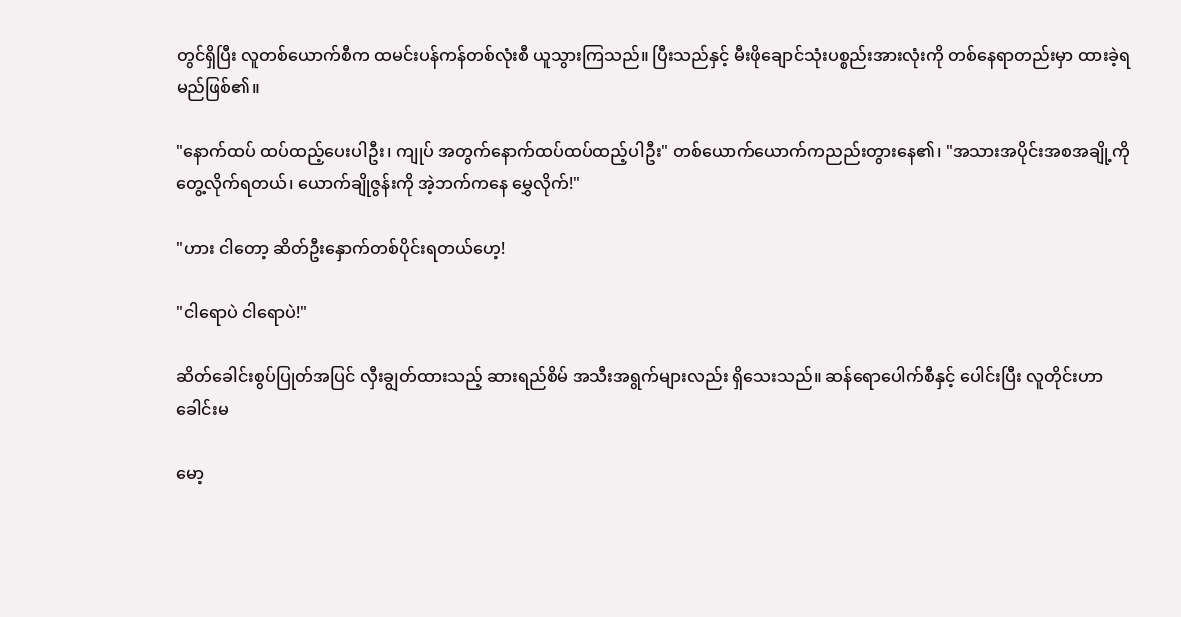တွင်ရှိပြီး လူတစ်ယောက်စီက ထမင်းပန်ကန်တစ်လုံးစီ ယူသွားကြသည်။ ပြီးသည်နှင့် မီးဖိုချောင်သုံးပစ္စည်းအားလုံးကို တစ်နေရာတည်းမှာ ထားခဲ့ရမည်ဖြစ်၏။

"နောက်ထပ် ထပ်ထည့်ပေးပါဦး၊ ကျုပ် အတွက်နောက်ထပ်ထပ်ထည့်ပါဦး" တစ်ယောက်ယောက်ကညည်းတွားနေ၏၊ "အသားအပိုင်းအစအချို့ကိုတွေ့လိုက်ရတယ်၊ ယောက်ချိုဇွန်းကို အဲ့ဘက်ကနေ မွှေလိုက်!"

"ဟား ငါတော့ ဆိတ်ဦးနှောက်တစ်ပိုင်းရတယ်ဟေ့!

"ငါရောပဲ ငါရောပဲ!"

ဆိတ်ခေါင်းစွပ်ပြုတ်အပြင် လှီးချွတ်ထားသည့် ဆားရည်စိမ် အသီးအရွက်များလည်း ရှိသေးသည်။ ဆန်ရောပေါက်စီနှင့် ပေါင်းပြီး လူတိုင်းဟာ ခေါင်းမ

မော့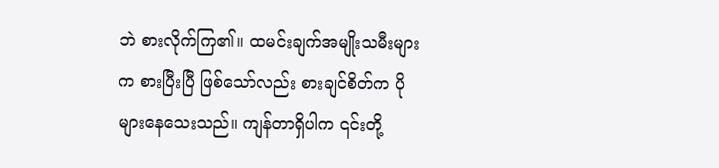ဘဲ စားလိုက်ကြ၏။ ထမင်းချက်အမျိုးသမီးများက စားပြီးပြီ ဖြစ်သော်လည်း စားချင်စိတ်က ပိုများနေသေးသည်။ ကျန်တာရှိပါက ၎င်းတို့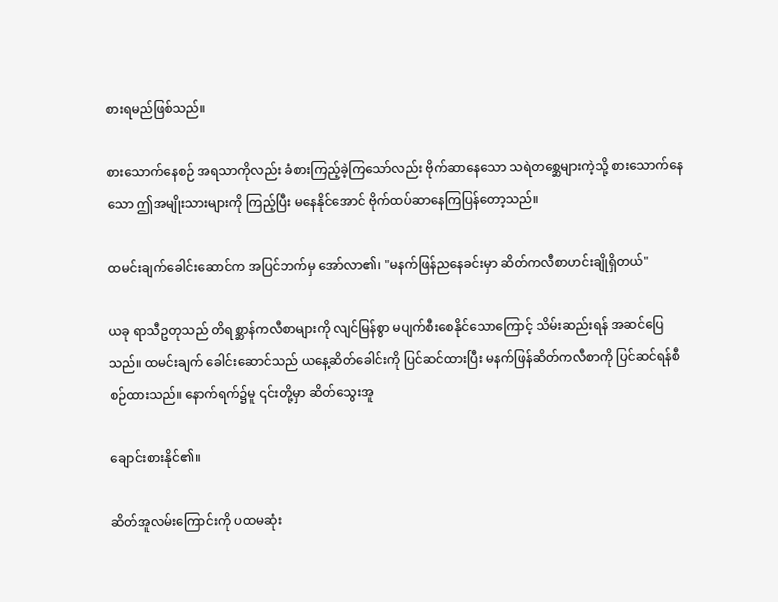စားရမည်ဖြစ်သည်။

စားသောက်နေစဉ် အရသာကိုလည်း ခံစားကြည့်ခဲ့ကြသော်လည်း ဗိုက်ဆာနေသော သရဲတစ္ဆေများကဲ့သို့ စားသောက်နေသော ဤအမျိုးသားများကို ကြည့်ပြီး မနေနိုင်အောင် ဗိုက်ထပ်ဆာနေကြပြန်တော့သည်။

ထမင်းချက်ခေါင်းဆောင်က အပြင်ဘက်မှ အော်လာ၏၊ "မနက်ဖြန်ညနေခင်းမှာ ဆိတ်ကလီစာဟင်းချိုရှိတယ်"

ယခု ရာသီဥတုသည် တိရစ္ဆာန်ကလီစာများကို လျင်မြန်စွာ မပျက်စီးစေနိုင်သောကြောင့် သိမ်းဆည်းရန် အဆင်ပြေသည်။ ထမင်းချက် ခေါင်းဆောင်သည် ယနေ့ဆိတ်ခေါင်းကို ပြင်ဆင်ထားပြီး မနက်ဖြန်ဆိတ်ကလီစာကို ပြင်ဆင်ရန်စီစဉ်ထားသည်။ နောက်ရက်၌မူ ၎င်းတို့မှာ ဆိတ်သွေးအူ

ချောင်းစားနိုင်၏။

ဆိတ်အူလမ်းကြောင်းကို ပထမဆုံး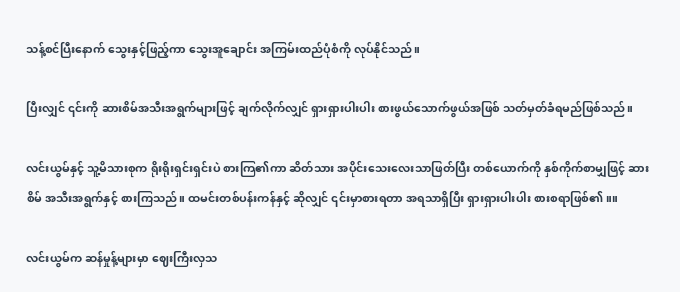သန့်စင်ပြီးနောက် သွေးနှင့်ဖြည့်ကာ သွေးအူချောင်း အကြမ်းထည်ပုံစံကို လုပ်နိုင်သည်။

ပြီးလျှင် ၎င်းကို ဆားစိမ်အသီးအရွက်များဖြင့် ချက်လိုက်လျှင် ရှားရှားပါးပါး စားဖွယ်သောက်ဖွယ်အဖြစ် သတ်မှတ်ခံရမည်ဖြစ်သည်။

လင်းယွမ်နှင့် သူ့မိသားစုက ရိုးရိုးရှင်းရှင်းပဲ စားကြ၏ကာ ဆိတ်သား အပိုင်းသေးလေးသာဖြတ်ပြီး တစ်ယောက်ကို နှစ်ကိုက်စာမျှဖြင့် ဆားစိမ် အသီးအရွက်နှင့် စားကြသည်။ ထမင်းတစ်ပန်းကန်နှင့် ဆိုလျှင် ၎င်းမှာစားရတာ အရသာရှိပြီး ရှားရှားပါးပါး စားစရာဖြစ်၏။။

လင်းယွမ်က ဆန်မှုန့်များမှာ ဈေးကြီးလှသ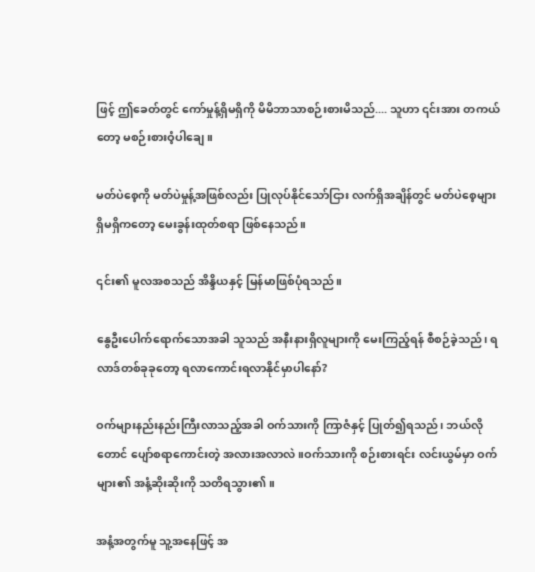ဖြင့် ဤခေတ်တွင် ကော်မှုန့်ရှိမရှိကို မိမိဘာသာစဉ်းစားမိသည်.... သူဟာ ၎င်းအား တကယ်တော့ မစဉ်းစားဝံ့ပါ‌ချေ။

မတ်ပဲစေ့ကို မတ်ပဲမှုန့်အဖြစ်လည်း ပြုလုပ်နိုင်သော်ငြား လက်ရှိအချိန်တွင် မတ်ပဲစေ့များ ရှိမရှိကတော့ မေးခွန်းထုတ်စရာ ဖြစ်နေသည်။

၎င်း၏ မူလအစသည် အိန္ဒိယနှင့် မြန်မာဖြစ်ပုံရသည်။

နွေဦးပေါက်ရောက်သောအခါ သူသည် အနီးနားရှိလူများကို မေးကြည့်ရန် စီစဉ်ခဲ့သည်၊ ရလာဒ်တစ်ခုခုတော့ ရလာကောင်းရလာနိုင်မှာပါနော်?

ဝက်များနည်းနည်းကြီးလာသည့်အခါ ဝက်သားကို ကြာဇံနှင့် ပြုတ်၍ရသည်၊ ဘယ်လိုတောင် ပျော်စရာကောင်းတဲ့ အလားအလာလဲ။ဝက်သားကို စဉ်းစားရင်း လင်းယွမ်မှာ ဝက်များ၏ အနံ့ဆိုးဆိုးကို သတိရသွား၏။

အနံ့အတွက်မူ သူ့အနေဖြင့် အ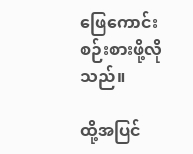ဖြေကောင်းစဉ်းစားဖို့လိုသည်။

ထို့အပြင်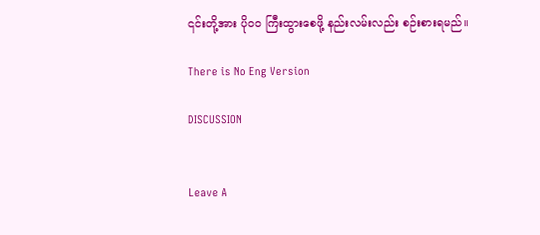၎င်းတို့အား ပိုဝဝ ကြီးထွားစေဖို့ နည်းလမ်းလည်း စဉ်းစားရမည်။

There is No Eng Version

DISCUSSION


Leave A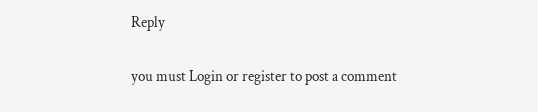Reply

you must Login or register to post a comment